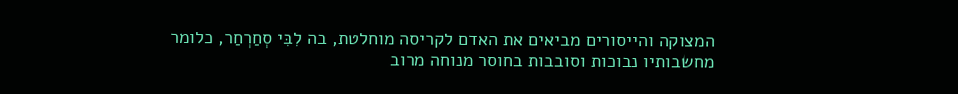המצוקה והייסורים מביאים את האדם לקריסה מוחלטת, בה לִבִּי סְחַרְחַר, כלומר מחשבותיו נבוכות וסובבות בחוסר מנוחה מרוב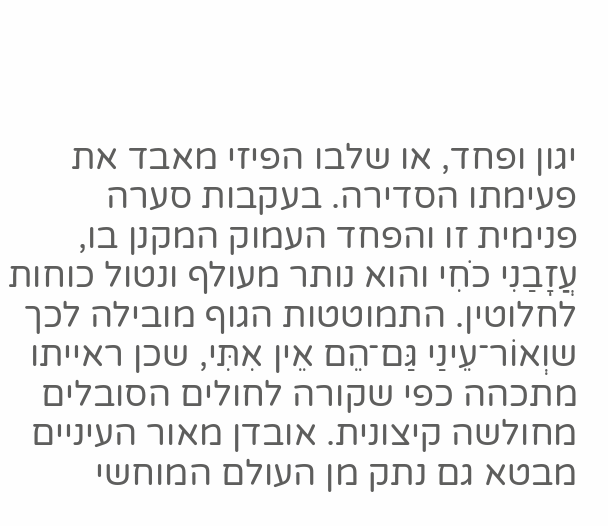יגון ופחד, או שלבו הפיזי מאבד את פעימתו הסדירה. בעקבות סערה פנימית זו והפחד העמוק המקנן בו, עֲזָבַנִי כֹחִי והוא נותר מעולף ונטול כוחות לחלוטין. התמוטטות הגוף מובילה לכך שוְאוֹר־עֵינַי גַּם־הֵם אֵין אִתִּי, שכן ראייתו מתכהה כפי שקורה לחולים הסובלים מחולשה קיצונית. אובדן מאור העיניים מבטא גם נתק מן העולם המוחשי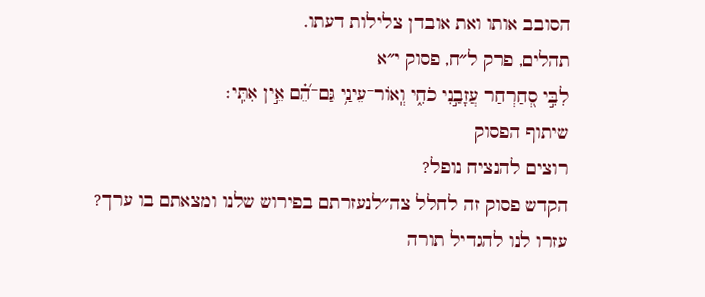הסובב אותו ואת אובדן צלילות דעתו.
תהלים, פרק ל״ח, פסוק י״א
לִבִּ֣י סְ֭חַרְחַר עֲזָבַ֣נִי כֹחִ֑י וְֽאוֹר־עֵינַ֥י גַּם־הֵ֝֗ם אֵ֣ין אִתִּֽי׃
שיתוף הפסוק
רוצים להנציח נופל?
הקדש פסוק זה לחלל צה״לנעזרתם בפירוש שלנו ומצאתם בו ערך?
עזרו לנו להגדיל תורה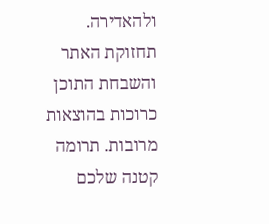ולהאדירה. תחזוקת האתר והשבחת התוכן כרוכות בהוצאות מרובות. תרומה קטנה שלכם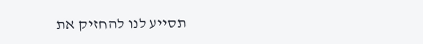תסייע לנו להחזיק את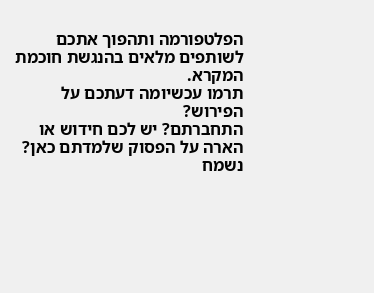הפלטפורמה ותהפוך אתכם לשותפים מלאים בהנגשת חוכמת המקרא.
תרמו עכשיומה דעתכם על הפירוש?
התחברתם? יש לכם חידוש או הארה על הפסוק שלמדתם כאן? נשמח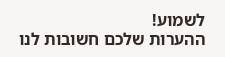לשמוע!
ההערות שלכם חשובות לנו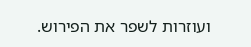ועוזרות לשפר את הפירוש.